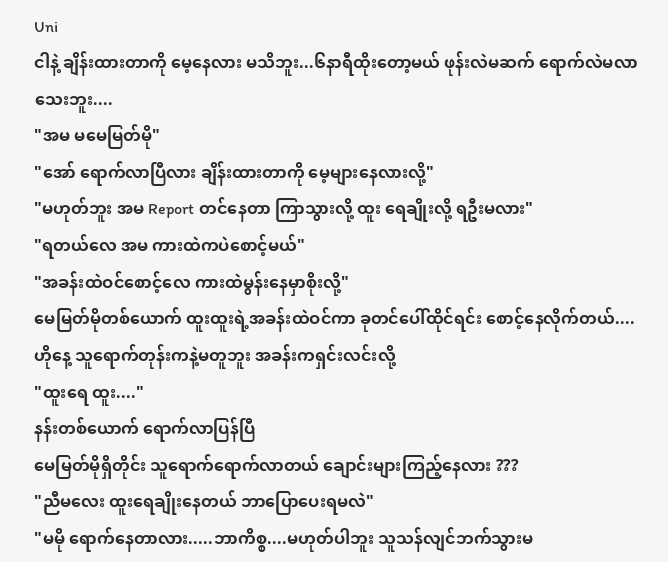Uni
ငါနဲ့ ချိန်းထားတာကို မေ့နေလား မသိဘူး...၆နာရီထိုးတော့မယ် ဖုန်းလဲမဆက် ရောက်လဲမလာသေးဘူး....
"အမ မမေမြတ်မို"
"အော် ရောက်လာပြီလား ချိန်းထားတာကို မေ့များနေလားလို့"
"မဟုတ်ဘူး အမ Report တင်နေတာ ကြာသွားလို့ ထူး ရေချိုးလို့ ရဦးမလား"
"ရတယ်လေ အမ ကားထဲကပဲစောင့်မယ်"
"အခန်းထဲဝင်စောင့်လေ ကားထဲမွန်းနေမှာစိုးလို့"
မေမြတ်မိုတစ်ယောက် ထူးထူးရဲ့အခန်းထဲဝင်ကာ ခုတင်ပေါ်ထိုင်ရင်း စောင့်နေလိုက်တယ်....ဟိုနေ့ သူရောက်တုန်းကနဲ့မတူဘူး အခန်းကရှင်းလင်းလို့
"ထူးရေ ထူး...."
နန်းတစ်ယောက် ရောက်လာပြန်ပြီ
မေမြတ်မိုရှိတိုင်း သူရောက်ရောက်လာတယ် ချောင်းများကြည့်နေလား ???
"ညီမလေး ထူးရေချိုးနေတယ် ဘာပြောပေးရမလဲ"
"မမို ရောက်နေတာလား.....ဘာကိစ္စ....မဟုတ်ပါဘူး သူသန်လျင်ဘက်သွားမ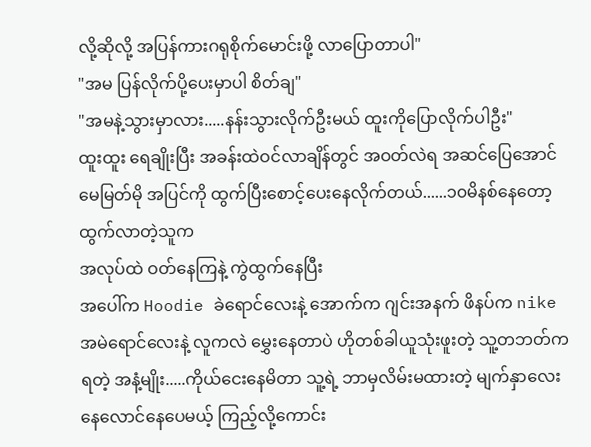လို့ဆိုလို့ အပြန်ကားဂရုစိုက်မောင်းဖို့ လာပြောတာပါ"
"အမ ပြန်လိုက်ပို့ပေးမှာပါ စိတ်ချ"
"အမနဲ့သွားမှာလား.....နန်းသွားလိုက်ဦးမယ် ထူးကိုပြောလိုက်ပါဦး"
ထူးထူး ရေချိုးပြီး အခန်းထဲဝင်လာချိန်တွင် အဝတ်လဲရ အဆင်ပြေအောင်
မေမြတ်မို အပြင်ကို ထွက်ပြီးစောင့်ပေးနေလိုက်တယ်......၁၀မိနစ်နေတော့ ထွက်လာတဲ့သူက
အလုပ်ထဲ ဝတ်နေကြနဲ့ ကွဲထွက်နေပြီး
အပေါ်က Hoodie ခဲရောင်လေးနဲ့ အောက်က ဂျင်းအနက် ဖိနပ်က nike အမဲရောင်လေးနဲ့ လူကလဲ မွှေးနေတာပဲ ဟိုတစ်ခါယူသုံးဖူးတဲ့ သူ့တဘတ်က ရတဲ့ အနံ့မျိုး.....ကိုယ်ငေးနေမိတာ သူ့ရဲ့ ဘာမှလိမ်းမထားတဲ့ မျက်နှာလေး နေလောင်နေပေမယ့် ကြည့်လို့ကောင်း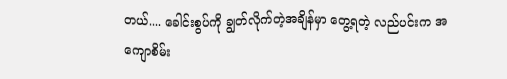တယ်.... ခေါင်းစွပ်ကို ချွတ်လိုက်တဲ့အချိန်မှာ တွေ့ရတဲ့ လည်ပင်းက အကျောစိမ်း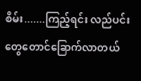စိမ်း.......ကြည့်ရင်း လည်ပင်းတွေတောင်ခြောက်လာတယ်